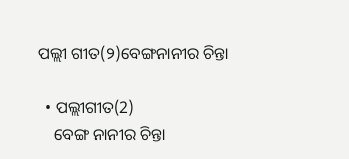ପଲ୍ଲୀ ଗୀତ(୨)ବେଙ୍ଗନାନୀର ଚିନ୍ତା

  • ପଲ୍ଲୀଗୀତ(2)
    ବେଙ୍ଗ ନାନୀର ଚିନ୍ତା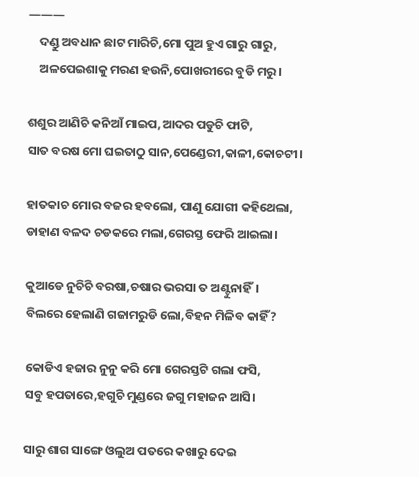———
    ଦଣ୍ଡୁ ଅବଧାନ ଛାଟ ମାରିଚି,ମୋ ପୁଅ ହୁଏ ଗାରୁ ଗାରୁ,
    ଅଳପେଇଶାକୁ ମରଣ ହଉନି,ପୋଖରୀରେ ବୁଡି ମରୁ।

ଶଶୁର ଆଣିଚି କନିଆଁ ମାଇପ,ଆଦର ପଡୁଚି ଫାଟି,
ସାତ ବରଷ ମୋ ଘଇତାଠୁ ସାନ,ପେଣ୍ଡେରୀ,କାଳୀ,କୋଚଟୀ।

ହାତକାଚ ମୋର ବଜର ହବଲୋ, ପାଣୁ ଯୋଗୀ କହିଥେଲା,
ଡାହାଣ ବଳଦ ଚଡକରେ ମଲା,ଗେରସ୍ତ ଫେରି ଆଇଲା।

କୁଆଡେ ନୁଚିଚି ବରଷା,ଚଷାର ଭରସା ତ ଅଣ୍ଟୁନାହିଁ।
ବିଲରେ ହେଲାଣି ଗଜାମରୁଡି ଲୋ,ବିହନ ମିଳିବ କାହିଁ?

କୋଡିଏ ହଜାର ନୁନୁ କରି ମୋ ଗେରସ୍ତଟି ଗଲା ଫସି,
ସବୁ ହପତାରେ,ହଗୁଚି ମୁଣ୍ଡରେ ଜଗୁ ମହାଜନ ଆସି।

ସାରୁ ଶାଗ ସାଙ୍ଗେ ଓଲୁଅ ପତରେ କଖାରୁ ଦେଇ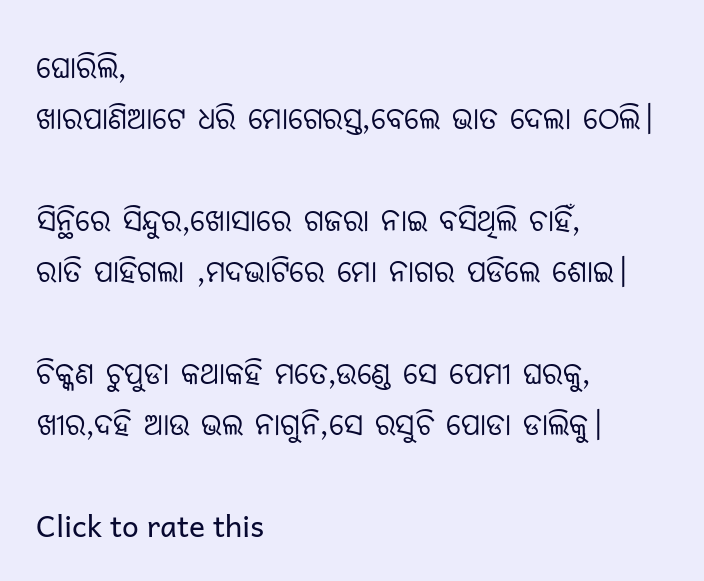ଘୋରିଲି,
ଖାରପାଣିଆଟେ ଧରି ମୋଗେରସ୍ତ,ବେଲେ ଭାତ ଦେଲା ଠେଲି।

ସିନ୍ଥିରେ ସିନ୍ଦୁର,ଖୋସାରେ ଗଜରା ନାଇ ବସିଥିଲି ଚାହିଁ,
ରାତି ପାହିଗଲା ,ମଦଭାଟିରେ ମୋ ନାଗର ପଡିଲେ ଶୋଇ।

ଚିକ୍କଣ ଚୁପୁଡା କଥାକହି ମତେ,ଉଣ୍ଡେ ସେ ପେମୀ ଘରକୁ,
ଖୀର,ଦହି ଆଉ ଭଲ ନାଗୁନି,ସେ ରସୁଚି ପୋଡା ଡାଲିକୁ।

Click to rate this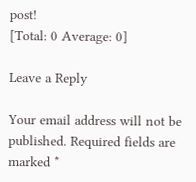post!
[Total: 0 Average: 0]

Leave a Reply

Your email address will not be published. Required fields are marked *